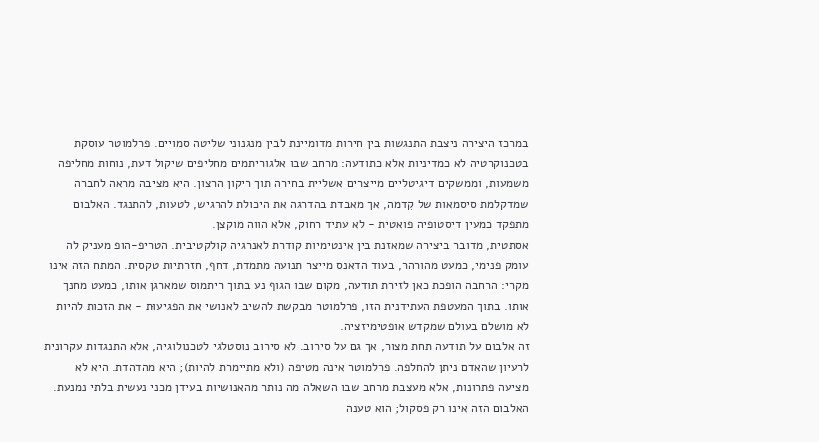במרכז היצירה ניצבת התנגשות בין חירות מדומיינת לבין מנגנוני שליטה סמויים. פרלמוטר עוסקת בטכנוקרטיה לא כמדיניות אלא כתודעה: מרחב שבו אלגוריתמים מחליפים שיקול דעת, נוחות מחליפה משמעות, וממשקים דיגיטליים מייצרים אשליית בחירה תוך ריקון הרצון. היא מציבה מראה לחברה שמדקלמת סיסמאות של קִדמה, אך מאבדת בהדרגה את היכולת להרגיש, לטעות, להתנגד. האלבום מתפקד כמעין דיסטופיה פואטית - לא עתיד רחוק, אלא הווה מוקצן.
אסתטית, מדובר ביצירה שמאזנת בין אינטימיות קודרת לאנרגיה קולקטיבית. הטריפ-הופ מעניק לה עומק פנימי, כמעט מהורהר, בעוד הדאנס מייצר תנועה מתמדת, דחף, חזרתיות טקסית. המתח הזה אינו מקרי: הרחבה הופכת כאן לזירת תודעה, מקום שבו הגוף נע בתוך ריתמוס שמארגן אותו, כמעט מחנך אותו. בתוך המעטפת העתידנית הזו, פרלמוטר מבקשת להשיב לאנושי את הפגיעוּת - את הזכות להיות לא מושלם בעולם שמקדש אופטימיזציה.
זה אלבום על תודעה תחת מצור, אך גם על סירוב. לא סירוב נוסטלגי לטכנולוגיה, אלא התנגדות עקרונית לרעיון שהאדם ניתן להחלפה. פרלמוטר אינה מטיפה (ולא מתיימרת להיות); היא מהדהדת. היא לא מציעה פתרונות, אלא מעצבת מרחב שבו השאלה מה נותר מהאנושיות בעידן מכני נעשית בלתי נמנעת. האלבום הזה אינו רק פסקול; הוא טענה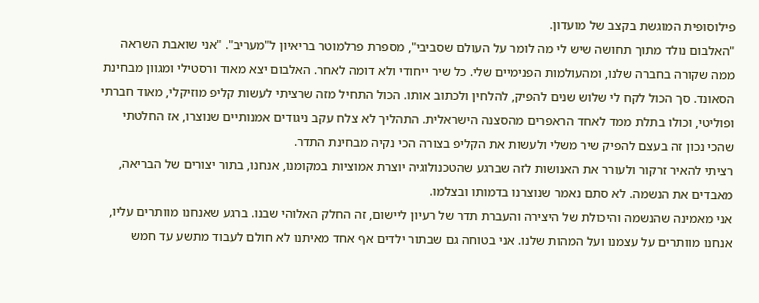פילוסופית המוגשת בקצב של מועדון.
"האלבום נולד מתוך תחושה שיש לי מה לומר על העולם שסביבי", מספרת פרלמוטר בריאיון ל"מעריב". "אני שואבת השראה ממה שקורה בחברה שלנו, ומהעולמות הפנימיים שלי. כל שיר ייחודי ולא דומה לאחר. האלבום יצא מאוד ורסטילי ומגוון מבחינת הסאונד. סך הכול לקח לי שלוש שנים להפיק, להלחין ולכתוב אותו. הכול התחיל מזה שרציתי לעשות קליפ מוזיקלי, מאוד חברתי ופוליטי, וכולו בתלת ממד לאחד הראפרים מהסצנה הישראלית. התהליך לא צלח עקב ניגודים אמנותיים שנוצרו, אז החלטתי שהכי נכון זה בעצם להפיק שיר משלי ולעשות את הקליפ בצורה הכי נקיה מבחינת התדר.
רציתי להאיר זרקור ולעורר את האנושות לזה שברגע שהטכנולוגיה יוצרת אמוציות במקומנו, אנחנו, בתור יצורים של הבריאה, מאבדים את הנשמה. לא סתם נאמר שנוצרנו בדמותו ובצלמו.
אני מאמינה שהנשמה והיכולת של היצירה והעברת תדר של רעיון ליישום, זה החלק האלוהי שבנו. ברגע שאנחנו מוותרים עליו, אנחנו מוותרים על עצמנו ועל המהות שלנו. אני בטוחה גם שבתור ילדים אף אחד מאיתנו לא חולם לעבוד מתשע עד חמש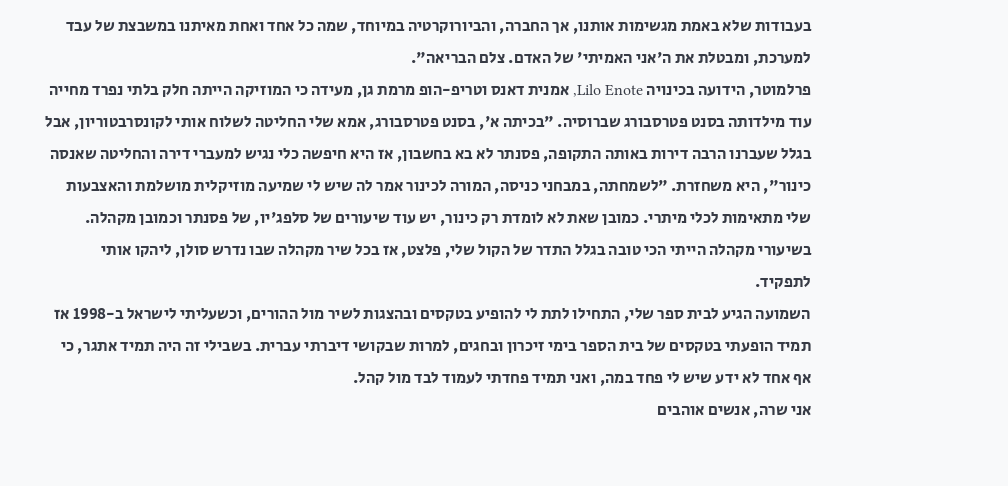בעבודות שלא באמת מגשימות אותנו, אך החברה, והביורוקרטיה במיוחד, שמה כל אחד ואחת מאיתנו במשבצת של עבד למערכת, ומבטלת את ה'אני האמיתי' של האדם. צלם הבריאה".
פרלמוטר, הידועה בכינויה Lilo Enote, אמנית דאנס וטריפ-הופ מרמת גן, מעידה כי המוזיקה הייתה חלק בלתי נפרד מחייה עוד מילדותה בסנט פטרסבורג שברוסיה. "בכיתה א', בסנט פטרסבורג, אמא שלי החליטה לשלוח אותי לקונסרבטוריון, אבל בגלל שעברנו הרבה דירות באותה התקופה, פסנתר לא בא בחשבון, אז היא חיפשה כלי נגיש למעברי דירה והחליטה שאנסה כינור", היא משחזרת. "לשמחתה, במבחני כניסה, המורה לכינור אמר לה שיש לי שמיעה מוזיקלית מושלמת והאצבעות שלי מתאימות לכלי מיתרי. כמובן שאת לא לומדת רק כינור, יש עוד שיעורים של סלפג'יו, של פסנתר וכמובן מקהלה. בשיעורי מקהלה הייתי הכי טובה בגלל התדר של הקול שלי, פלצט, אז בכל שיר מקהלה שבו נדרש סולן, ליהקו אותי לתפקיד.
השמועה הגיע לבית ספר שלי, התחילו לתת לי להופיע בטקסים ובהצגות לשיר מול ההורים, וכשעליתי לישראל ב-1998 אז תמיד הופעתי בטקסים של בית הספר בימי זיכרון ובחגים, למרות שבקושי דיברתי עברית. בשבילי זה היה תמיד אתגר, כי אף אחד לא ידע שיש לי פחד במה, ואני תמיד פחדתי לעמוד לבד מול קהל.
אני שרה, אנשים אוהבים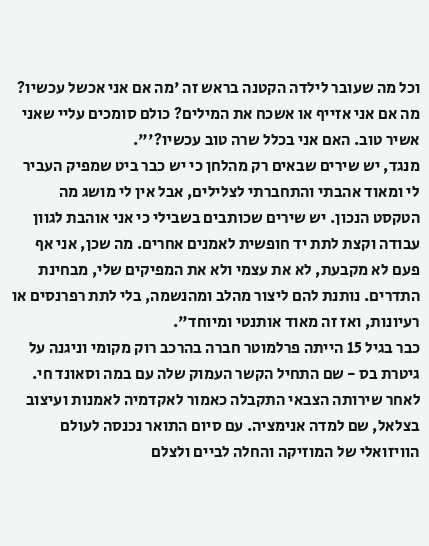וכל מה שעובר לילדה הקטנה בראש זה 'מה אם אני אכשל עכשיו? מה אם אני אזייף או אשכח את המילים? כולם סומכים עליי שאני אשיר טוב. האם אני בכלל שרה טוב עכשיו?'".
מנגד, יש שירים שבאים רק מהלחן כי יש כבר ביט שמפיק העביר לי ומאוד אהבתי והתחברתי לצלילים, אבל אין לי מושג מה הטקסט הנכון. יש שירים שכותבים בשבילי כי אני אוהבת לגוון עבודה וקצת לתת יד חופשית לאמנים אחרים. מה שכן, אני אף פעם לא מקבעת, לא את עצמי ולא את המפיקים שלי, מבחינת התדרים. נותנת להם ליצור מהלב ומהנשמה, בלי לתת רפרנסים או רעיונות, ואז זה מאוד אותנטי ומיוחד".
כבר בגיל 15 הייתה פרלמוטר חברה בהרכב רוק מקומי וניגנה על גיטרת בס - שם התחיל הקשר העמוק שלה עם במה וסאונד חי. לאחר שירותה הצבאי התקבלה כאמור לאקדמיה לאמנות ועיצוב בצלאל, שם למדה אנימציה. עם סיום התואר נכנסה לעולם הוויזואלי של המוזיקה והחלה לביים ולצלם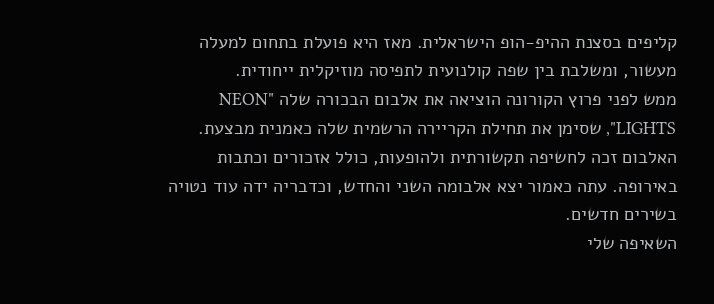קליפים בסצנת ההיפ-הופ הישראלית. מאז היא פועלת בתחום למעלה מעשור, ומשלבת בין שפה קולנועית לתפיסה מוזיקלית ייחודית.
ממש לפני פרוץ הקורונה הוציאה את אלבום הבכורה שלה "NEON LIGHTS", שסימן את תחילת הקריירה הרשמית שלה כאמנית מבצעת. האלבום זכה לחשיפה תקשורתית ולהופעות, כולל אזכורים וכתבות באירופה. עתה כאמור יצא אלבומה השני והחדש, וכדבריה ידה עוד נטויה בשירים חדשים.
השאיפה שלי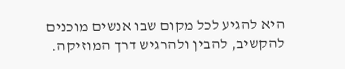היא להגיע לכל מקום שבו אנשים מוכנים להקשיב, להבין ולהרגיש דרך המוזיקה.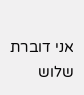אני דוברת שלוש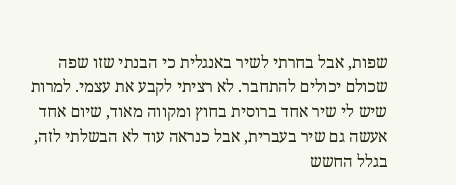שפות, אבל בחרתי לשיר באנגלית כי הבנתי שזו שפה שכולם יכולים להתחבר. לא רציתי לקבע את עצמי. למרות שיש לי שיר אחד ברוסית בחוץ ומקווה מאוד, שיום אחד אעשה גם שיר בעברית, אבל כנראה עוד לא הבשלתי לזה, בגלל החשש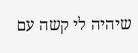שיהיה לי קשה עם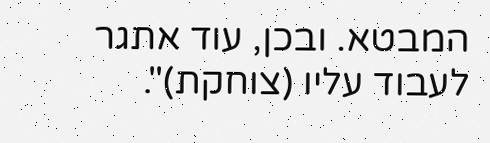המבטא. ובכן, עוד אתגר לעבוד עליו (צוחקת)".